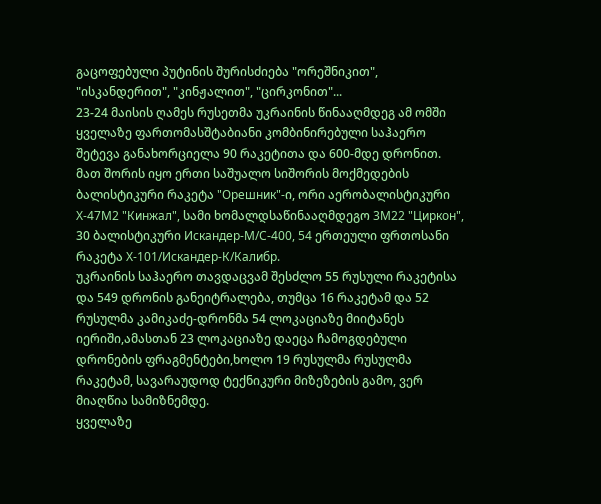გაცოფებული პუტინის შურისძიება "ორეშნიკით", "ისკანდერით", "კინჟალით", "ცირკონით"...
23-24 მაისის ღამეს რუსეთმა უკრაინის წინააღმდეგ ამ ომში ყველაზე ფართომასშტაბიანი კომბინირებული საჰაერო შეტევა განახორციელა 90 რაკეტითა და 600-მდე დრონით.
მათ შორის იყო ერთი საშუალო სიშორის მოქმედების ბალისტიკური რაკეტა "Орешник"-ი, ორი აერობალისტიკური Х-47М2 "Кинжал", სამი ხომალდსაწინააღმდეგო 3М22 "Циркон", 30 ბალისტიკური Искандер-М/С-400, 54 ერთეული ფრთოსანი რაკეტა Х-101/Искандер-К/Калибр.
უკრაინის საჰაერო თავდაცვამ შესძლო 55 რუსული რაკეტისა და 549 დრონის განეიტრალება, თუმცა 16 რაკეტამ და 52 რუსულმა კამიკაძე-დრონმა 54 ლოკაციაზე მიიტანეს იერიში,ამასთან 23 ლოკაციაზე დაეცა ჩამოგდებული დრონების ფრაგმენტები,ხოლო 19 რუსულმა რუსულმა რაკეტამ, სავარაუდოდ ტექნიკური მიზეზების გამო, ვერ მიაღწია სამიზნემდე.
ყველაზე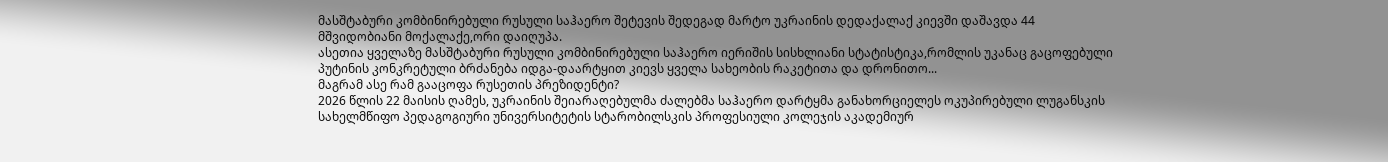მასშტაბური კომბინირებული რუსული საჰაერო შეტევის შედეგად მარტო უკრაინის დედაქალაქ კიევში დაშავდა 44 მშვიდობიანი მოქალაქე,ორი დაიღუპა.
ასეთია ყველაზე მასშტაბური რუსული კომბინირებული საჰაერო იერიშის სისხლიანი სტატისტიკა,რომლის უკანაც გაცოფებული პუტინის კონკრეტული ბრძანება იდგა-დაარტყით კიევს ყველა სახეობის რაკეტითა და დრონითო...
მაგრამ ასე რამ გააცოფა რუსეთის პრეზიდენტი?
2026 წლის 22 მაისის ღამეს, უკრაინის შეიარაღებულმა ძალებმა საჰაერო დარტყმა განახორციელეს ოკუპირებული ლუგანსკის სახელმწიფო პედაგოგიური უნივერსიტეტის სტარობილსკის პროფესიული კოლეჯის აკადემიურ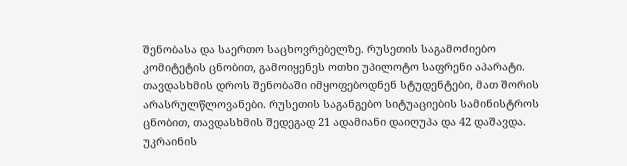შენობასა და საერთო საცხოვრებელზე. რუსეთის საგამოძიებო კომიტეტის ცნობით, გამოიყენეს ოთხი უპილოტო საფრენი აპარატი. თავდასხმის დროს შენობაში იმყოფებოდნენ სტუდენტები, მათ შორის არასრულწლოვანები. რუსეთის საგანგებო სიტუაციების სამინისტროს ცნობით, თავდასხმის შედეგად 21 ადამიანი დაიღუპა და 42 დაშავდა. უკრაინის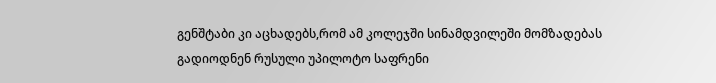გენშტაბი კი აცხადებს,რომ ამ კოლეჯში სინამდვილეში მომზადებას გადიოდნენ რუსული უპილოტო საფრენი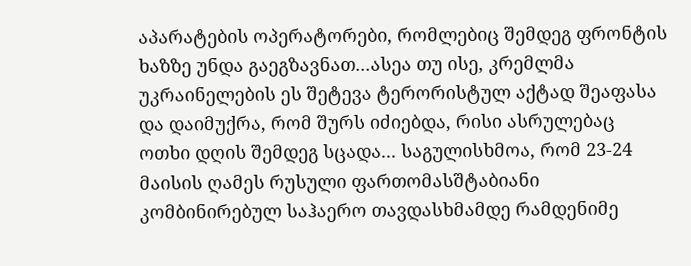აპარატების ოპერატორები, რომლებიც შემდეგ ფრონტის ხაზზე უნდა გაეგზავნათ...ასეა თუ ისე, კრემლმა უკრაინელების ეს შეტევა ტერორისტულ აქტად შეაფასა და დაიმუქრა, რომ შურს იძიებდა, რისი ასრულებაც ოთხი დღის შემდეგ სცადა... საგულისხმოა, რომ 23-24 მაისის ღამეს რუსული ფართომასშტაბიანი კომბინირებულ საჰაერო თავდასხმამდე რამდენიმე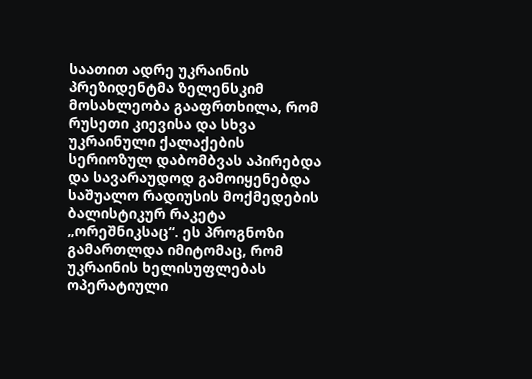საათით ადრე უკრაინის პრეზიდენტმა ზელენსკიმ მოსახლეობა გააფრთხილა, რომ რუსეთი კიევისა და სხვა უკრაინული ქალაქების სერიოზულ დაბომბვას აპირებდა და სავარაუდოდ გამოიყენებდა საშუალო რადიუსის მოქმედების ბალისტიკურ რაკეტა „ორეშნიკსაც“. ეს პროგნოზი გამართლდა იმიტომაც, რომ უკრაინის ხელისუფლებას ოპერატიული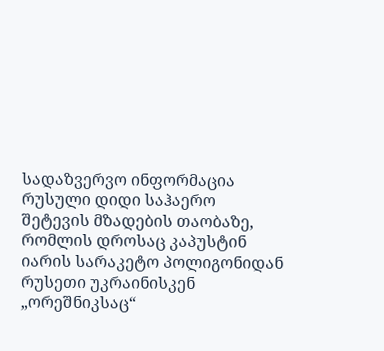სადაზვერვო ინფორმაცია რუსული დიდი საჰაერო შეტევის მზადების თაობაზე, რომლის დროსაც კაპუსტინ იარის სარაკეტო პოლიგონიდან რუსეთი უკრაინისკენ „ორეშნიკსაც“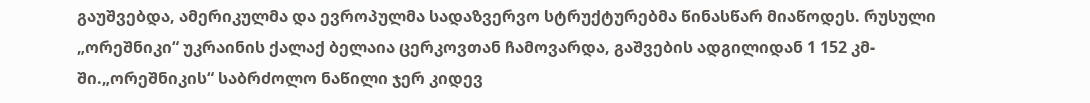გაუშვებდა, ამერიკულმა და ევროპულმა სადაზვერვო სტრუქტურებმა წინასწარ მიაწოდეს. რუსული „ორეშნიკი“ უკრაინის ქალაქ ბელაია ცერკოვთან ჩამოვარდა, გაშვების ადგილიდან 1 152 კმ-ში.„ორეშნიკის“ საბრძოლო ნაწილი ჯერ კიდევ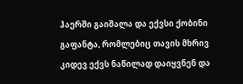ჰაერში გაიშალა და ექვსი ქობინი გაფანტა, რომლებიც თავის მხრივ კიდევ ექვს ნაწილად დაიყვნენ და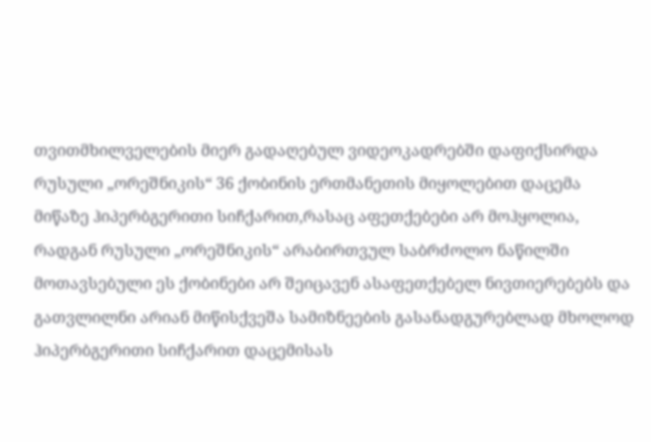თვითმხილველების მიერ გადაღებულ ვიდეოკადრებში დაფიქსირდა რუსული „ორეშნიკის“ 36 ქობინის ერთმანეთის მიყოლებით დაცემა მიწაზე ჰიპერბგერითი სიჩქარით,რასაც აფეთქებები არ მოჰყოლია, რადგან რუსული „ორეშნიკის“ არაბირთვულ საბრძოლო ნაწილში მოთავსებული ეს ქობინები არ შეიცავენ ასაფეთქებელ ნივთიერებებს და გათვლილნი არიან მიწისქვეშა სამიზნეების გასანადგურებლად მხოლოდ ჰიპერბგერითი სიჩქარით დაცემისას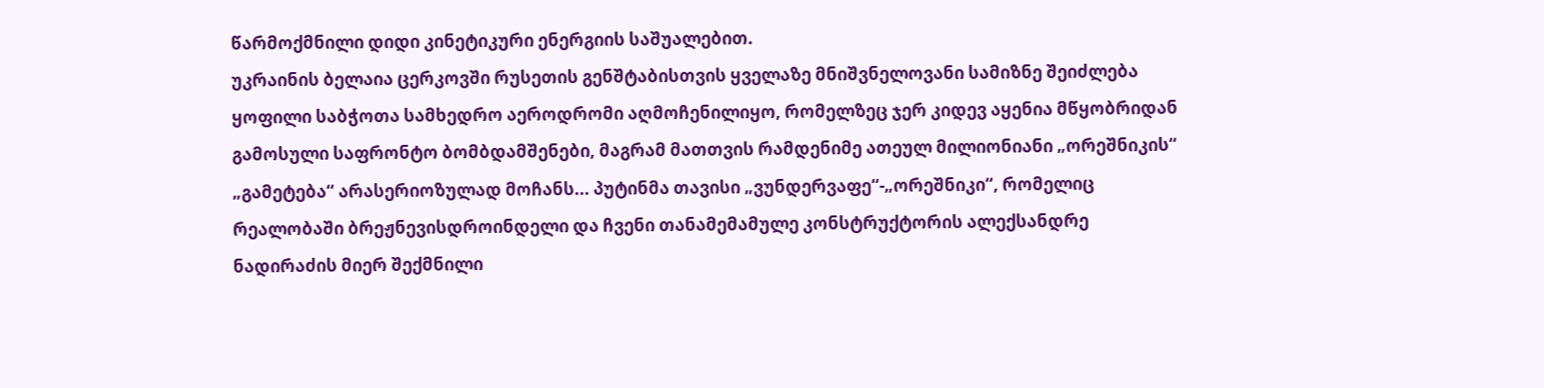წარმოქმნილი დიდი კინეტიკური ენერგიის საშუალებით.
უკრაინის ბელაია ცერკოვში რუსეთის გენშტაბისთვის ყველაზე მნიშვნელოვანი სამიზნე შეიძლება ყოფილი საბჭოთა სამხედრო აეროდრომი აღმოჩენილიყო, რომელზეც ჯერ კიდევ აყენია მწყობრიდან გამოსული საფრონტო ბომბდამშენები, მაგრამ მათთვის რამდენიმე ათეულ მილიონიანი „ორეშნიკის“ „გამეტება“ არასერიოზულად მოჩანს... პუტინმა თავისი „ვუნდერვაფე“-„ორეშნიკი“, რომელიც რეალობაში ბრეჟნევისდროინდელი და ჩვენი თანამემამულე კონსტრუქტორის ალექსანდრე ნადირაძის მიერ შექმნილი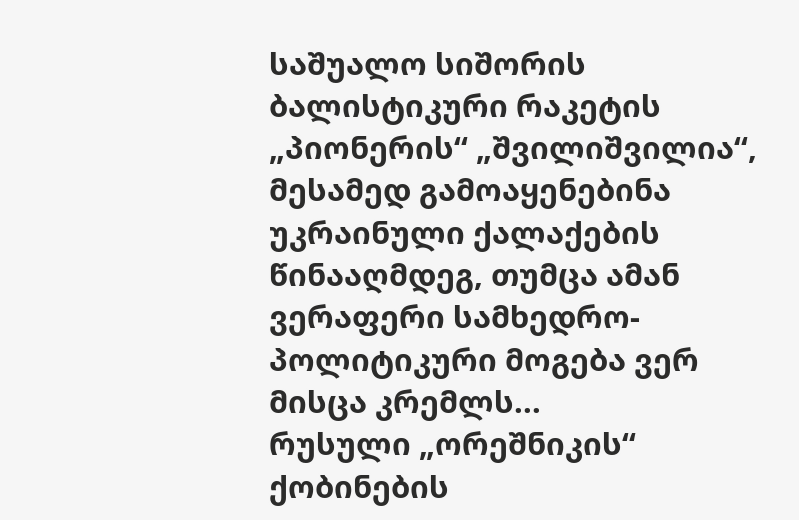საშუალო სიშორის ბალისტიკური რაკეტის „პიონერის“ „შვილიშვილია“, მესამედ გამოაყენებინა უკრაინული ქალაქების წინააღმდეგ, თუმცა ამან ვერაფერი სამხედრო-პოლიტიკური მოგება ვერ მისცა კრემლს...
რუსული „ორეშნიკის“ ქობინების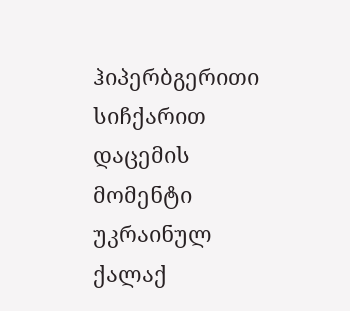ჰიპერბგერითი სიჩქარით დაცემის მომენტი უკრაინულ ქალაქ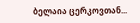ბელაია ცერკოვთან...